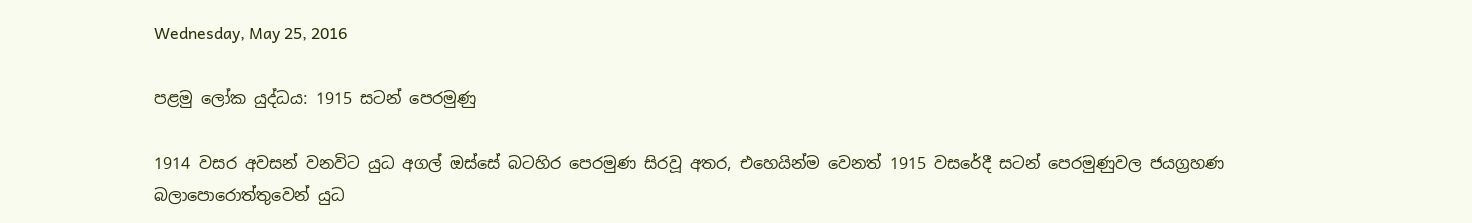Wednesday, May 25, 2016

පළමු ලෝක යුද්ධය: 1915 සටන් පෙරමුණු

1914 වසර අවසන් වනවිට යුධ අගල් ඔස්සේ බටහිර පෙරමුණ සිරවූ අතර, එහෙයින්ම වෙනත් 1915 වසරේදී සටන් පෙරමුණුවල ජයග්‍රහණ බලාපොරොත්තුවෙන් යුධ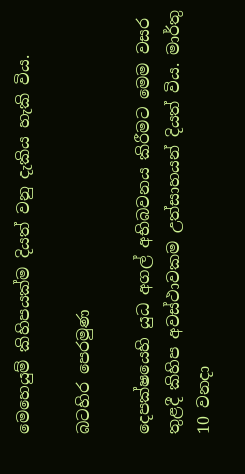මෙහෙයුම් කිහිපයක්ම දියත් වනු දැකිය හැකි විය.

බටහිර පෙරමුණ

දෙපක්ෂයෙහි යුධ අගල් අභිබවනය කිරීමට මෙම වසර තුළදී කිහිප අවස්ථාවකම උත්සාහයන් දියත් විය. මාර්තු 10 වනදා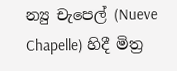න්‍යු චැපෙල් (Nueve Chapelle) හිදී මිත්‍ර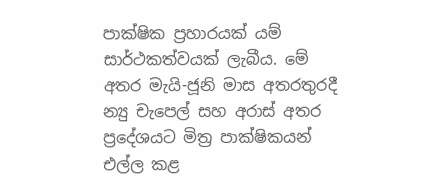පාක්ෂික ප්‍රහාරයක් යම් සාර්ථකත්වයක් ලැබීය. මේ අතර මැයි-ජූනි මාස අතරතුරදී න්‍යු චැපෙල් සහ අරාස් අතර ප්‍රදේශයට මිත්‍ර පාක්ෂිකයන් එල්ල කළ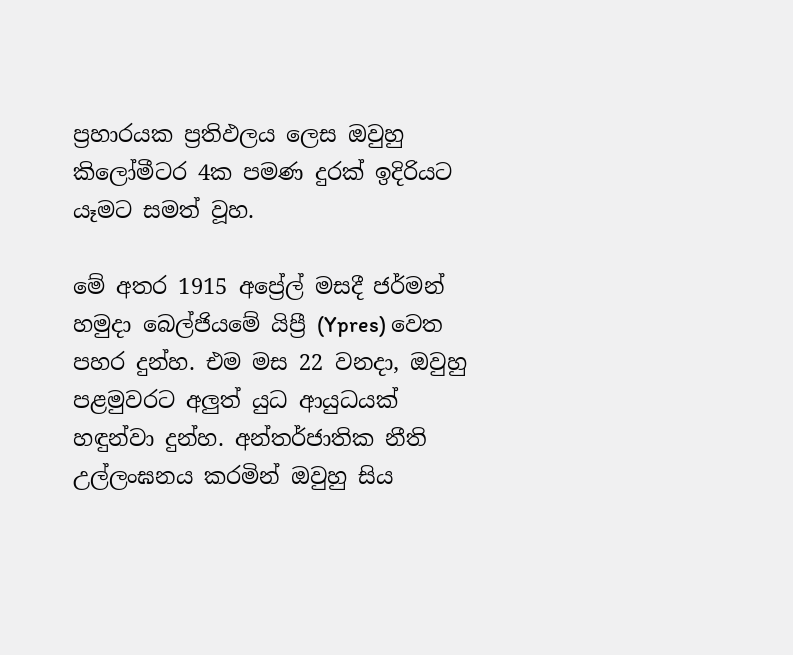ප්‍රහාරයක ප්‍රතිඵලය ලෙස ඔවුහු කිලෝමීටර 4ක පමණ දුරක් ඉදිරියට යෑමට සමත් වූහ.

මේ අතර 1915 අප්‍රේල් මසදී ජර්මන් හමුදා බෙල්ජියමේ යිප්‍රී (Ypres) වෙත පහර දුන්හ. එම මස 22 වනදා, ඔවුහු පළමුවරට අලුත් යුධ ආයුධයක් හඳුන්වා දුන්හ. අන්තර්ජාතික නීති උල්ලංඝනය කරමින් ඔවුහු සිය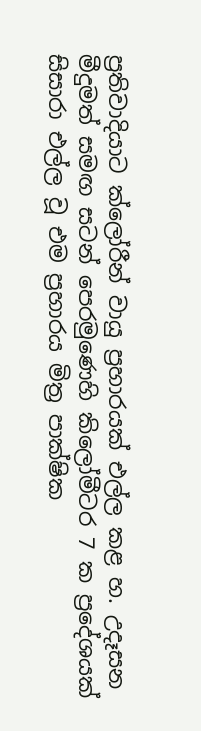ප්‍රතිවාදියාට ක්ලෝරීන් වායු ප්‍රහාරයක් එල්ල කළ හ. උදෑසන මීදුමත් සමඟ සටන් පෙරමුණෙහි කිලෝමීටර 7 ක ප්‍රදේශයක් සිසාරා එල්ල වූ එම ප්‍රහාරය මිත්‍ර පාක්ෂික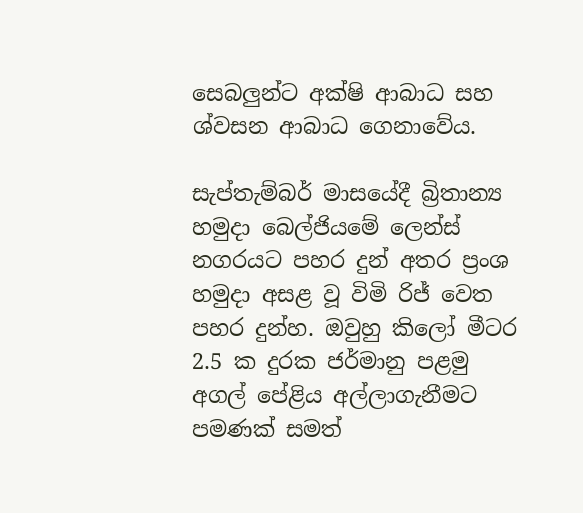සෙබලුන්ට අක්ෂි ආබාධ සහ ශ්වසන ආබාධ ගෙනාවේය.

සැප්තැම්බර් මාසයේදී බ්‍රිතාන්‍ය හමුදා බෙල්ජියමේ ලෙන්ස් නගරයට පහර දුන් අතර ප්‍රංශ හමුදා අසළ වූ විමි රිජ් වෙත පහර දුන්හ. ඔවුහු කිලෝ මීටර 2.5 ක දුරක ජර්මානු පළමු අගල් පේළිය අල්ලාගැනීමට පමණක් සමත්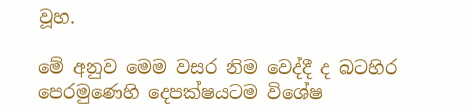වූහ.

මේ අනුව මෙම වසර නිම වෙද්දී ද බටහිර පෙරමුණෙහි දෙපක්ෂයටම විශේෂ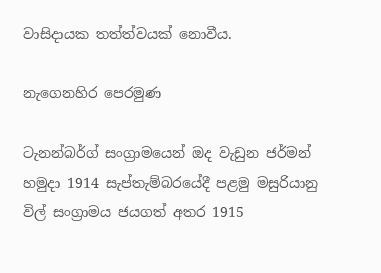වාසිදායක තත්ත්වයක් නොවීය.

නැගෙනහිර පෙරමුණ

ටැනන්බර්ග් සංග්‍රාමයෙන් ඔද වැඩුන ජර්මන් හමුදා 1914 සැප්තැම්බරයේදී පළමු මසුරියානු විල් සංග්‍රාමය ජයගත් අතර 1915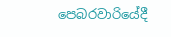පෙබරවාරියේදී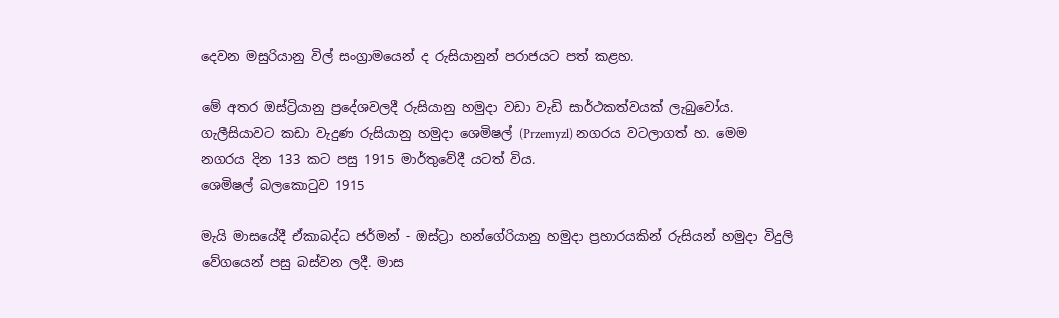දෙවන මසුරියානු විල් සංග්‍රාමයෙන් ද රුසියානුන් පරාජයට පත් කළහ.

මේ අතර ඔස්ට්‍රියානු ප්‍රදේශවලදී රුසියානු හමුදා වඩා වැඩි සාර්ථකත්වයක් ලැබුවෝය. ගැලීසියාවට කඩා වැදුණ රුසියානු හමුදා ශෙමිෂල් (Przemyzl) නගරය වටලාගත් හ. මෙම නගරය දින 133 කට පසු 1915 මාර්තුවේදී යටත් විය.
ශෙමිෂල් බලකොටුව 1915

මැයි මාසයේදී ඒකාබද්ධ ජර්මන් - ඔස්ට්‍රා හන්ගේරියානු හමුදා ප්‍රහාරයකින් රුසියන් හමුදා විදුලි වේගයෙන් පසු බස්වන ලදී. මාස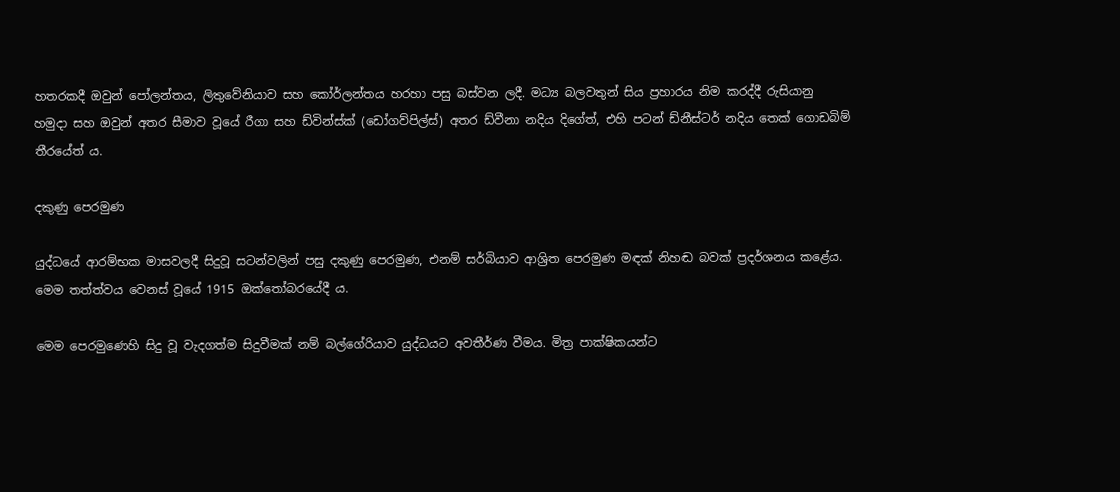හතරකදී ඔවුන් පෝලන්තය, ලිතුවේනියාව සහ කෝර්ලන්තය හරහා පසු බස්වන ලදී. මධ්‍ය බලවතුන් සිය ප්‍රහාරය නිම කරද්දී රුසියානු හමුදා සහ ඔවුන් අතර සීමාව වූයේ රීගා සහ ඩ්වින්ස්ක් (ඩෝගව්පිල්ස්) අතර ඩ්වීනා නදිය දිගේත්, එහි පටන් ඩ්නීස්ටර් නදිය තෙක් ගොඩබිම් තීරයේත් ය.

දකුණු පෙරමුණ

යුද්ධයේ ආරම්භක මාසවලදී සිදුවූ සටන්වලින් පසු දකුණු පෙරමුණ, එනම් සර්බියාව ආශ්‍රිත පෙරමුණ මඳක් නිහඬ බවක් ප්‍රදර්ශනය කළේය. මෙම තත්ත්වය වෙනස් වූයේ 1915 ඔක්තෝබරයේදී ය.

මෙම පෙරමුණෙහි සිදු වූ වැදගත්ම සිදුවීමක් නම් බල්ගේරියාව යුද්ධයට අවතීර්ණ වීමය. මිත්‍ර පාක්ෂිකයන්ට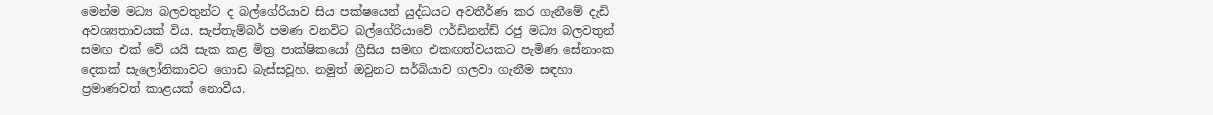මෙන්ම මධ්‍ය බලවතුන්ට ද බල්ගේරියාව සිය පක්ෂයෙන් යුද්ධයට අවතීර්ණ කර ගැනීමේ දැඩි අවශ්‍යතාවයක් විය. සැප්තැම්බර් පමණ වනවිට බල්ගේරියාවේ ෆර්ඩිනන්ඩ් රජු මධ්‍ය බලවතුන් සමඟ එක් වේ යයි සැක කළ මිත්‍ර පාක්ෂිකයෝ ග්‍රීසිය සමඟ එකඟත්වයකට පැමිණ සේනාංක දෙකක් සැලෝනිකාවට ගොඩ බැස්සවූහ. නමුත් ඔවුනට සර්බියාව ගලවා ගැනීම සඳහා ප්‍රමාණවත් කාළයක් නොවීය.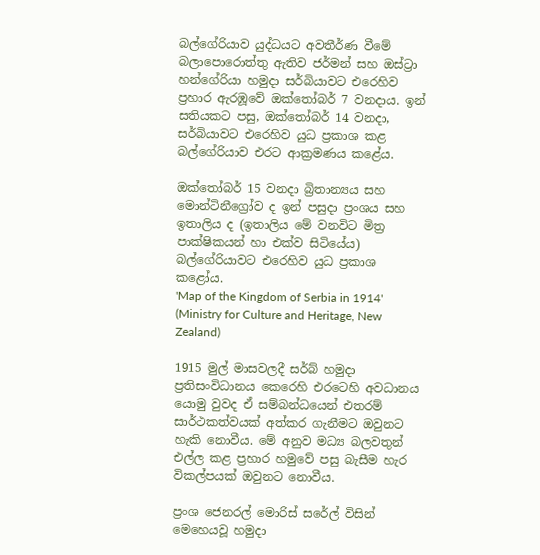බල්ගේරියාව යුද්ධයට අවතීර්ණ වීමේ බලාපොරොත්තු ඇතිව ජර්මන් සහ ඔස්ට්‍රා හන්ගේරියා හමුදා සර්බියාවට එරෙහිව ප්‍රහාර ඇරඹූවේ ඔක්තෝබර් 7 වනදාය. ඉන් සතියකට පසු, ඔක්තෝබර් 14 වනදා, සර්බියාවට එරෙහිව යුධ ප්‍රකාශ කළ බල්ගේරියාව එරට ආක්‍රමණය කළේය.

ඔක්තෝබර් 15 වනදා බ්‍රිතාන්‍යය සහ මොන්ටිනීග්‍රෝව ද ඉන් පසුදා ප්‍රංශය සහ ඉතාලිය ද (ඉතාලිය මේ වනවිට මිත්‍ර පාක්ෂිකයන් හා එක්ව සිටියේය) බල්ගේරියාවට එරෙහිව යුධ ප්‍රකාශ කළෝය.
'Map of the Kingdom of Serbia in 1914' (Ministry for Culture and Heritage, New Zealand)

1915 මුල් මාසවලදී සර්බ් හමුදා ප්‍රතිසංවිධානය කෙරෙහි එරටෙහි අවධානය යොමු වුවද ඒ සම්බන්ධයෙන් එතරම් සාර්ථකත්වයක් අත්කර ගැනීමට ඔවුනට හැකි නොවීය. මේ අනුව මධ්‍ය බලවතුන් එල්ල කළ ප්‍රහාර හමුවේ පසු බැසීම හැර විකල්පයක් ඔවුනට නොවීය.

ප්‍රංශ ජෙනරල් මොරිස් සරේල් විසින් මෙහෙයවූ හමුදා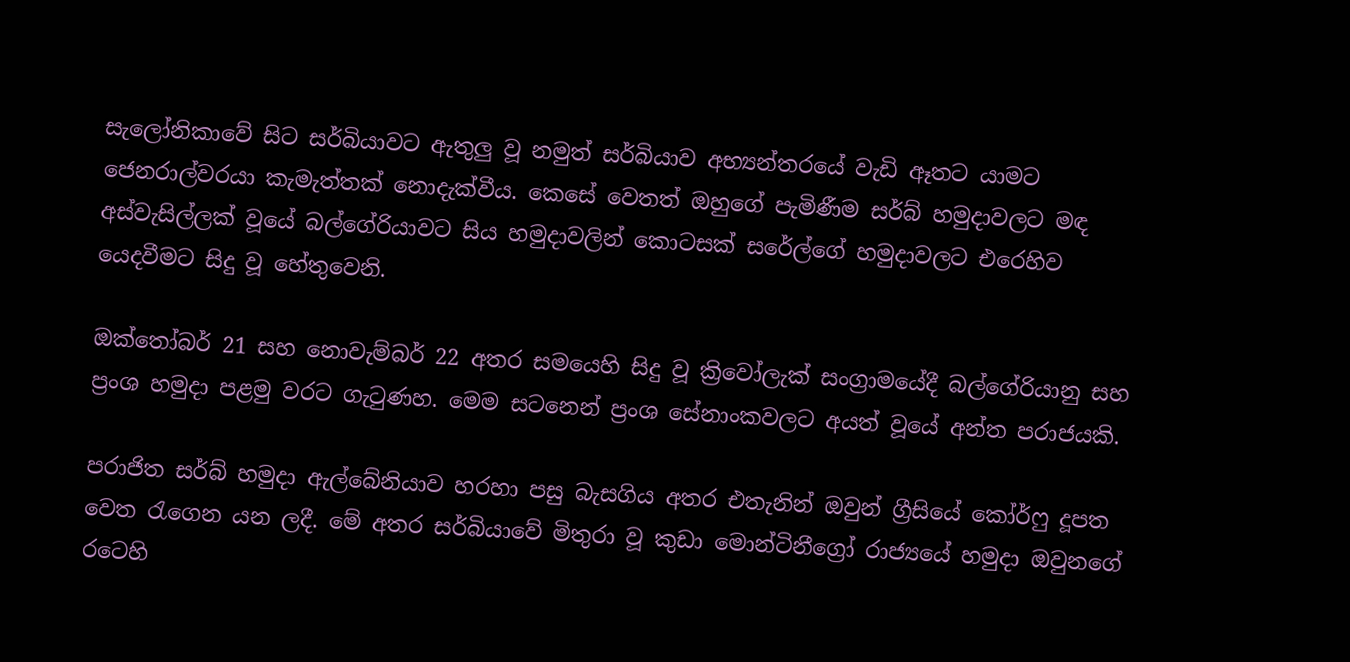සැලෝනිකාවේ සිට සර්බියාවට ඇතුලු වූ නමුත් සර්බියාව අභ්‍යන්තරයේ වැඩි ඈතට යාමට ජෙනරාල්වරයා කැමැත්තක් නොදැක්වීය. කෙසේ වෙතත් ඔහුගේ පැමිණීම සර්බ් හමුදාවලට මඳ අස්වැසිල්ලක් වූයේ බල්ගේරියාවට සිය හමුදාවලින් කොටසක් සරේල්ගේ හමුදාවලට එරෙහිව යෙදවීමට සිදු වූ හේතුවෙනි.

ඔක්තෝබර් 21 සහ නොවැම්බර් 22 අතර සමයෙහි සිදු වූ ක්‍රිවෝලැක් සංග්‍රාමයේදී බල්ගේරියානු සහ ප්‍රංශ හමුදා පළමු වරට ගැටුණහ. මෙම සටනෙන් ප්‍රංශ සේනාංකවලට අයත් වූයේ අන්ත පරාජයකි.

පරාජිත සර්බ් හමුදා ඇල්බේනියාව හරහා පසු බැසගිය අතර එතැනින් ඔවුන් ග්‍රීසියේ කෝර්ෆු දූපත වෙත රැගෙන යන ලදී. මේ අතර සර්බියාවේ මිතුරා වූ කුඩා මොන්ටිනීග්‍රෝ රාජ්‍යයේ හමුදා ඔවුනගේ රටෙහි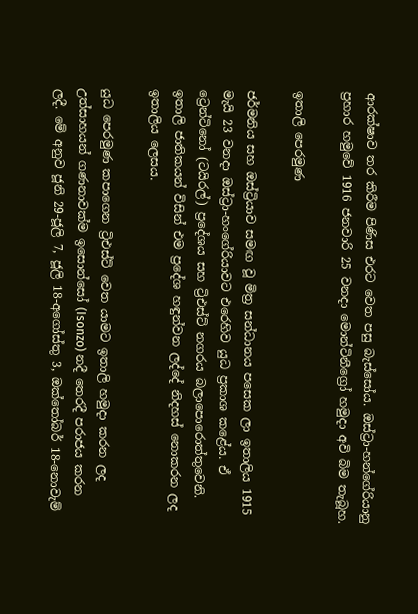ආරක්ෂාව තර කිරීම පිණිස එරට වෙත පසු බැස්සෝය. ඔස්ට්‍රා-හන්ගේරියානු ප්‍රහාර හමුවේ 1916 ජනවාරි 25 වනදා මොන්ටිනීග්‍රෝ හමුදා අවි බිම තැබූහ.

ඉතාලි පෙරමුණ

ජර්මනිය සහ ඔස්ට්‍රියාව සමඟ වූ මිත්‍ර සන්ධානය පසෙක ලා ඉතාලිය 1915 මැයි 23 වනදා ඔස්ට්‍රා-හංගේරියාවට එරෙහිව යුධ ප්‍රකාශ කළේය. ඒ ට්‍රෙන්ටිනෝ (ටයිරල්) ප්‍රදේශය සහ ට්‍රිඑස්ට් නගරය බලාපොරොත්තුවෙනි. ඉතාලි ජාතිකයන් විසින් එම ප්‍රදේශ හඳුන්වන ලද්දේ නිදහස් නොකරන ලද ඉතාලිය ලෙසය.

යුධ පෙරමුණ කපාගෙන ට්‍රිඑස්ට් වෙත යාමට ඉතාලි හමුදා කරන ලද උත්සාහයන් ගණනාවක්ම ඉසොන්සෝ (Isonzo) නදී තෙරදී පරාජය කරන ලදී. මේ අනුව ජූනි 29-ජූලි 7, ජූලි 18-අගෝස්තු 3, ඔක්තෝබර් 18-නොවැම්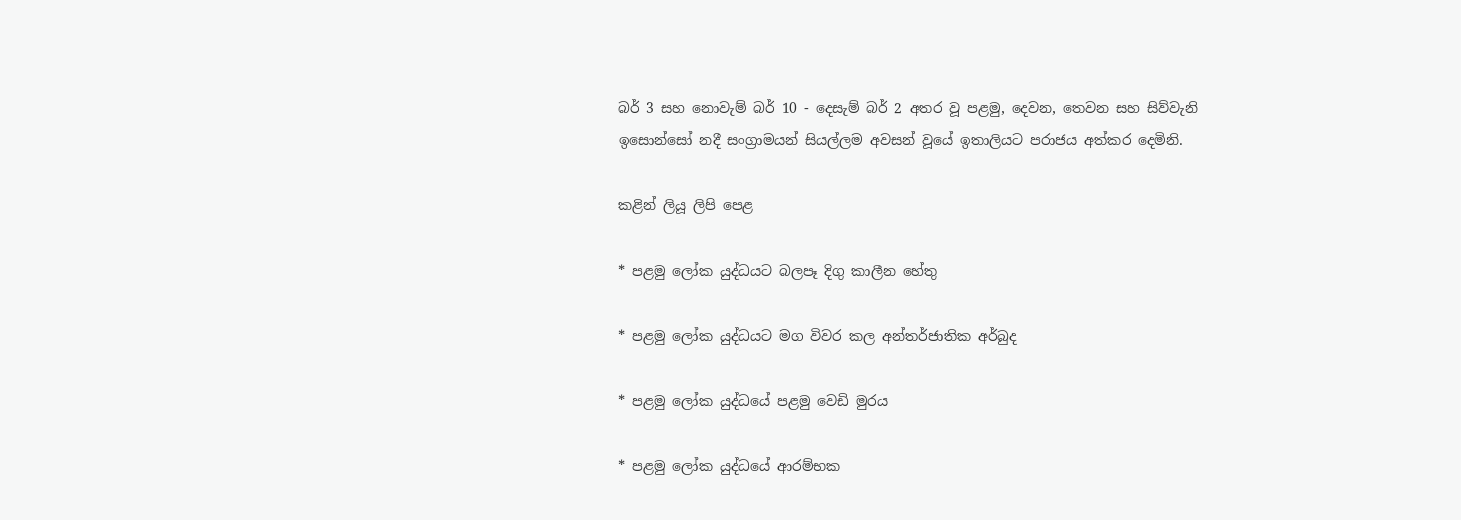බර් 3 සහ නොවැම් බර් 10 - දෙසැම් බර් 2 අතර වූ පළමු, දෙවන, තෙවන සහ සිව්වැනි ඉසොන්සෝ නදී සංග්‍රාමයන් සියල්ලම අවසන් වූයේ ඉතාලියට පරාජය අත්කර දෙමිනි.

කළින් ලියූ ලිපි පෙළ

* පළමු ලෝක යුද්ධයට බලපෑ දිගු කාලීන හේතු

* පළමු ලෝක යුද්ධයට මග විවර කල අන්තර්ජාතික අර්බුද

* පළමු ලෝක යුද්ධයේ පළමු වෙඩි මුරය

* පළමු ලෝක යුද්ධයේ ආරම්භක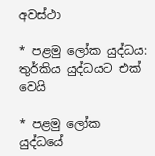අවස්ථා

* පළමු ලෝක යුද්ධය: තුර්කිය යුද්ධයට එක් වෙයි

* පළමු ලෝක යුද්ධයේ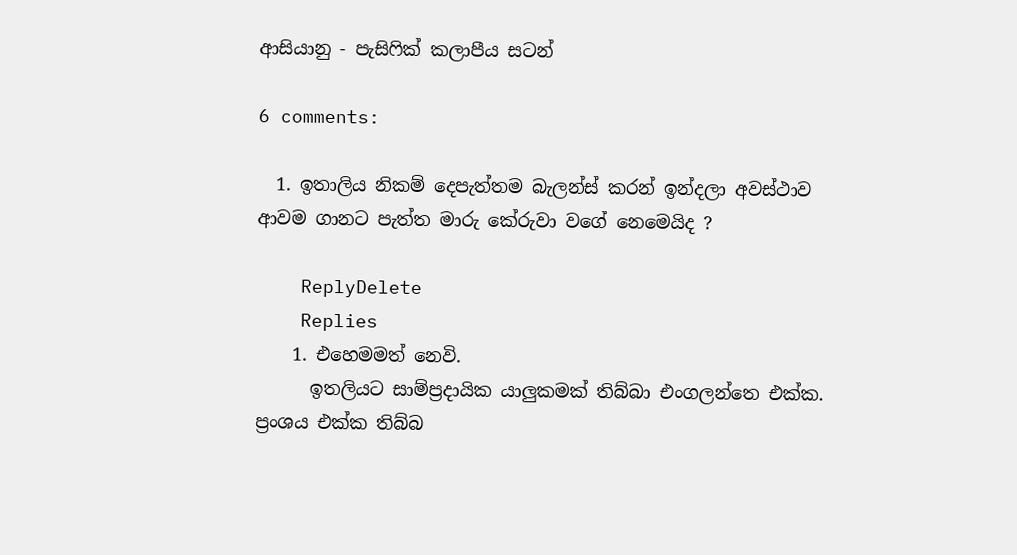ආසියානු - පැසිෆික් කලාපීය සටන්

6 comments:

  1. ඉතාලිය නිකම් දෙපැත්තම බැලන්ස් කරන් ඉන්දලා අවස්ථාව ආවම ගානට පැත්ත මාරු කේරුවා වගේ නෙමෙයිද ?

    ReplyDelete
    Replies
    1. එහෙමමත් නෙවි.
      ඉතලියට සාම්ප්‍රදායික යාලුකමක් තිබ්බා එංගලන්තෙ එක්ක. ප්‍රංශය එක්ක තිබ්බ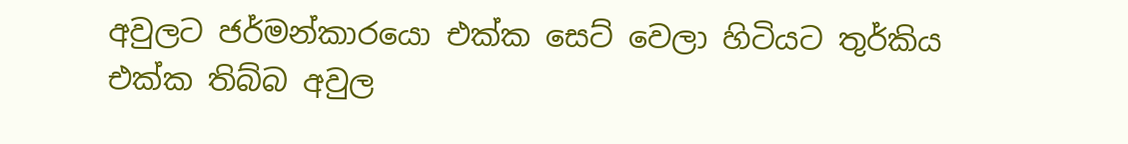අවුලට ජර්මන්කාරයො එක්ක සෙට් වෙලා හිටියට තුර්කිය එක්ක තිබ්බ අවුල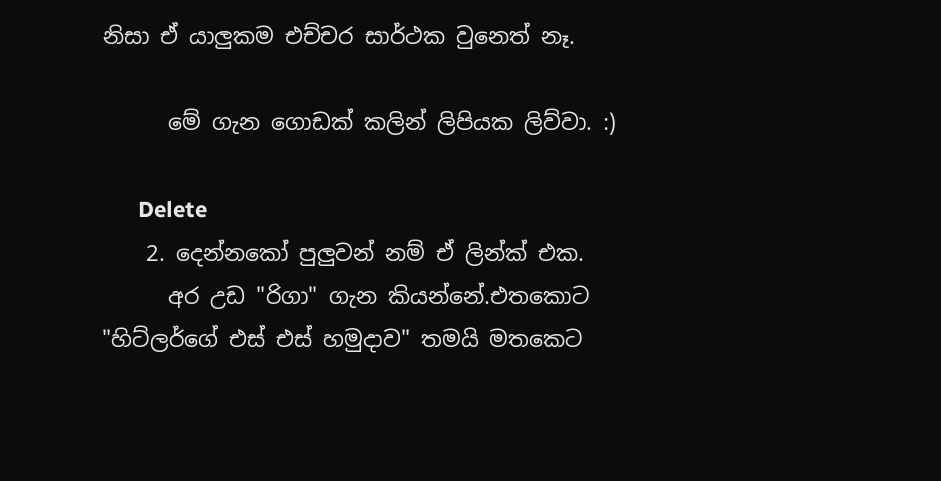නිසා ඒ යාලුකම එච්චර සාර්ථක වුනෙත් නෑ.

      මේ ගැන ගොඩක් කලින් ලිපියක ලිව්වා. :)

      Delete
    2. දෙන්නකෝ පුලුවන් නම් ඒ ලින්ක් එක.
      අර උඩ "රිගා" ගැන කියන්නේ.එතකොට "හිට්ලර්ගේ එස් එස් හමුදාව" තමයි මතකෙට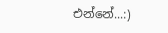එන්නේ...:)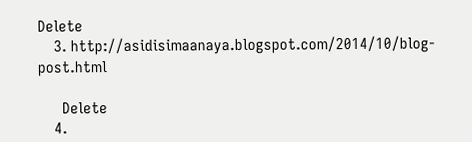Delete
    3. http://asidisimaanaya.blogspot.com/2014/10/blog-post.html

      Delete
    4.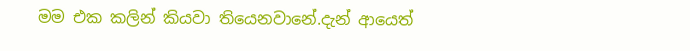මම එක කලින් කියවා තියෙනවානේ.දැන් ආයෙත්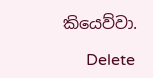කියෙව්වා.

      Delete